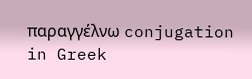παραγγέλνω conjugation in Greek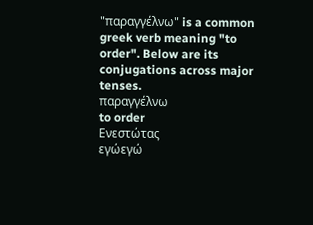"παραγγέλνω" is a common greek verb meaning "to order". Below are its conjugations across major tenses.
παραγγέλνω
to order
Ενεστώτας
εγώεγώ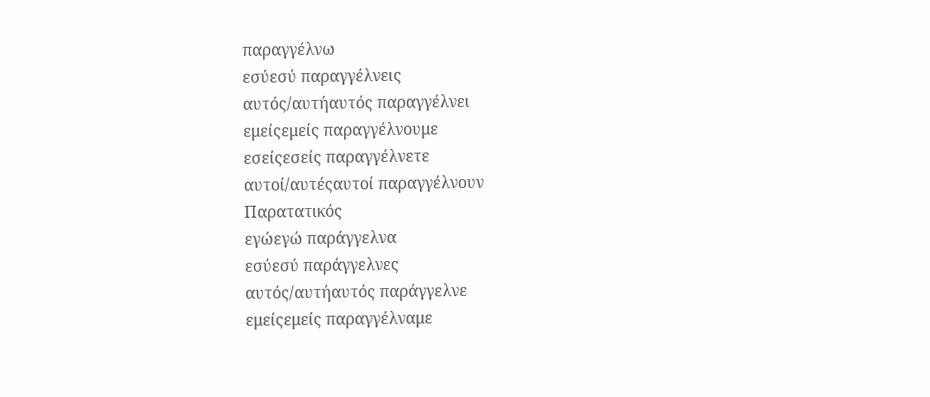παραγγέλνω
εσύεσύ παραγγέλνεις
αυτός/αυτήαυτός παραγγέλνει
εμείςεμείς παραγγέλνουμε
εσείςεσείς παραγγέλνετε
αυτοί/αυτέςαυτοί παραγγέλνουν
Παρατατικός
εγώεγώ παράγγελνα
εσύεσύ παράγγελνες
αυτός/αυτήαυτός παράγγελνε
εμείςεμείς παραγγέλναμε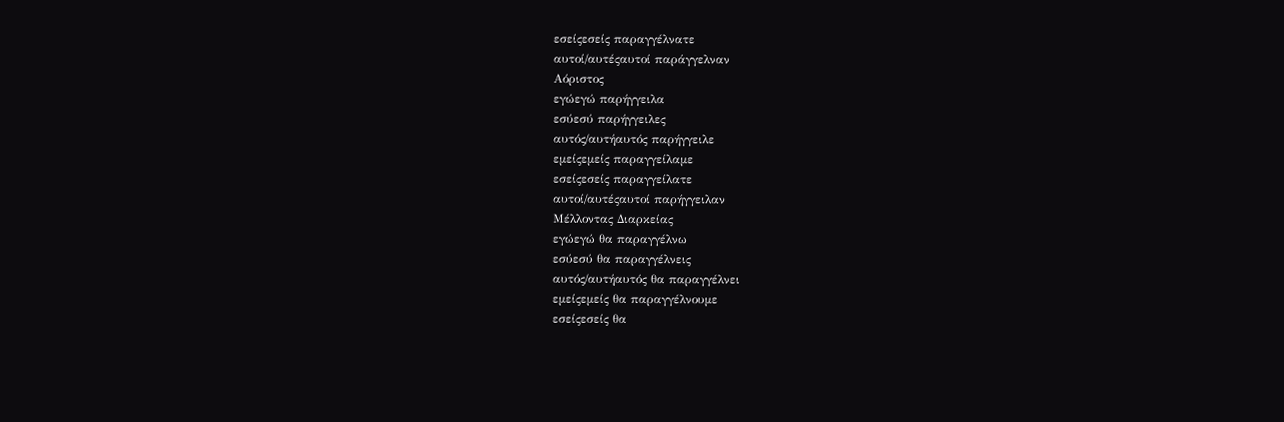εσείςεσείς παραγγέλνατε
αυτοί/αυτέςαυτοί παράγγελναν
Αόριστος
εγώεγώ παρήγγειλα
εσύεσύ παρήγγειλες
αυτός/αυτήαυτός παρήγγειλε
εμείςεμείς παραγγείλαμε
εσείςεσείς παραγγείλατε
αυτοί/αυτέςαυτοί παρήγγειλαν
Μέλλοντας Διαρκείας
εγώεγώ θα παραγγέλνω
εσύεσύ θα παραγγέλνεις
αυτός/αυτήαυτός θα παραγγέλνει
εμείςεμείς θα παραγγέλνουμε
εσείςεσείς θα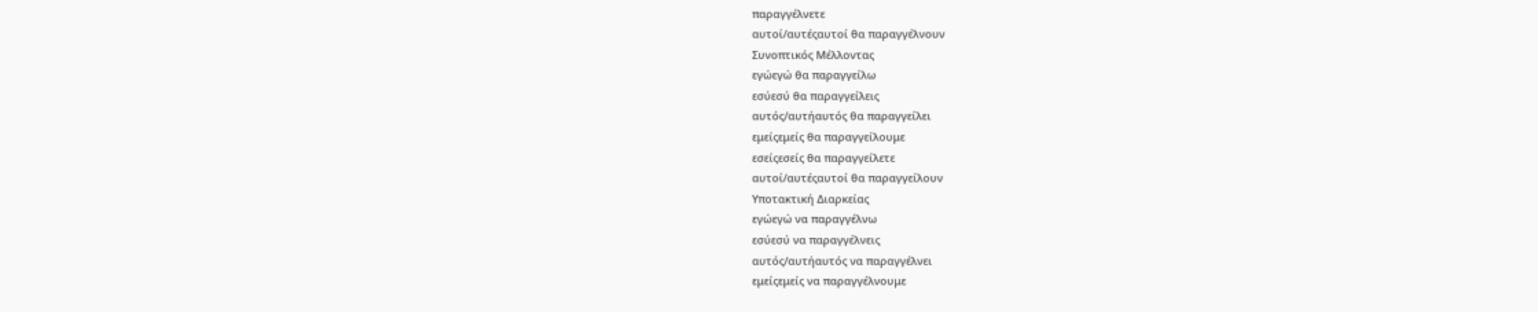παραγγέλνετε
αυτοί/αυτέςαυτοί θα παραγγέλνουν
Συνοπτικός Μέλλοντας
εγώεγώ θα παραγγείλω
εσύεσύ θα παραγγείλεις
αυτός/αυτήαυτός θα παραγγείλει
εμείςεμείς θα παραγγείλουμε
εσείςεσείς θα παραγγείλετε
αυτοί/αυτέςαυτοί θα παραγγείλουν
Υποτακτική Διαρκείας
εγώεγώ να παραγγέλνω
εσύεσύ να παραγγέλνεις
αυτός/αυτήαυτός να παραγγέλνει
εμείςεμείς να παραγγέλνουμε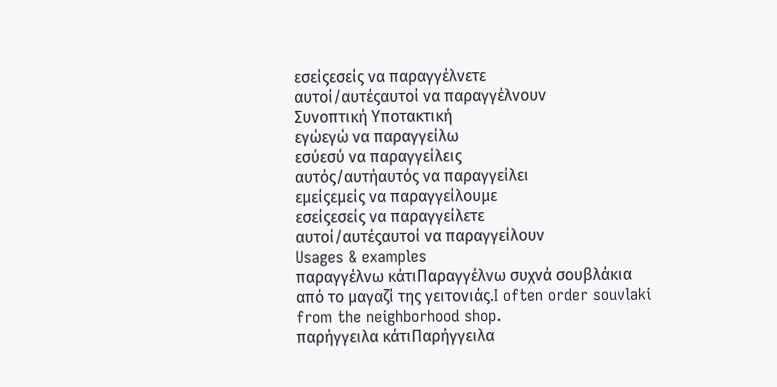εσείςεσείς να παραγγέλνετε
αυτοί/αυτέςαυτοί να παραγγέλνουν
Συνοπτική Υποτακτική
εγώεγώ να παραγγείλω
εσύεσύ να παραγγείλεις
αυτός/αυτήαυτός να παραγγείλει
εμείςεμείς να παραγγείλουμε
εσείςεσείς να παραγγείλετε
αυτοί/αυτέςαυτοί να παραγγείλουν
Usages & examples
παραγγέλνω κάτιΠαραγγέλνω συχνά σουβλάκια από το μαγαζί της γειτονιάς.I often order souvlaki from the neighborhood shop.
παρήγγειλα κάτιΠαρήγγειλα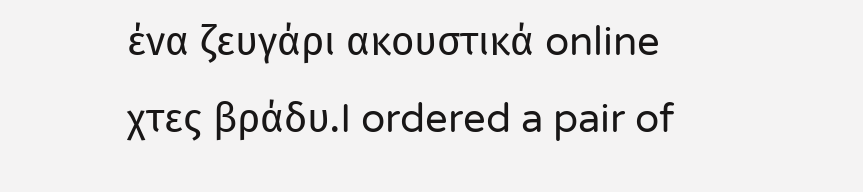ένα ζευγάρι ακουστικά online χτες βράδυ.I ordered a pair of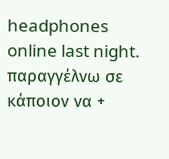headphones online last night.
παραγγέλνω σε κάποιον να +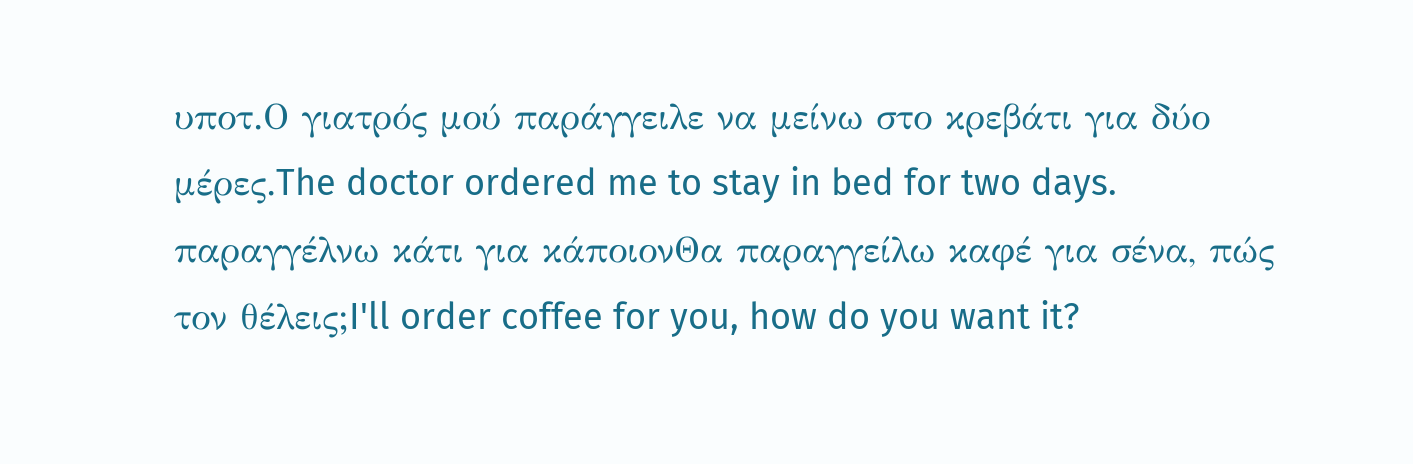υποτ.Ο γιατρός μού παράγγειλε να μείνω στο κρεβάτι για δύο μέρες.The doctor ordered me to stay in bed for two days.
παραγγέλνω κάτι για κάποιονΘα παραγγείλω καφέ για σένα, πώς τον θέλεις;I'll order coffee for you, how do you want it?